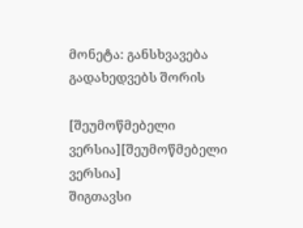მონეტა: განსხვავება გადახედვებს შორის

[შეუმოწმებელი ვერსია][შეუმოწმებელი ვერსია]
შიგთავსი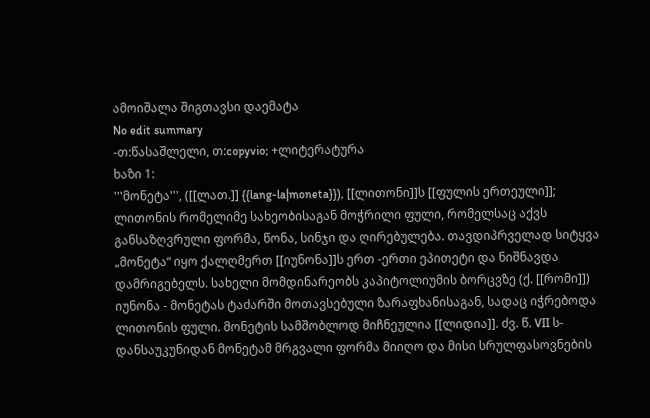ამოიშალა შიგთავსი დაემატა
No edit summary
-თ:წასაშლელი, თ:copyvio; +ლიტერატურა
ხაზი 1:
'''მონეტა''', ([[ლათ.]] {{lang-la|moneta}}), [[ლითონი]]ს [[ფულის ერთეული]]; ლითონის რომელიმე სახეობისაგან მოჭრილი ფული, რომელსაც აქვს განსაზღვრული ფორმა, წონა, სინჯი და ღირებულება. თავდიპრველად სიტყვა „მონეტა“ იყო ქალღმერთ [[იუნონა]]ს ერთ -ერთი ეპითეტი და ნიშნავდა დამრიგებელს. სახელი მომდინარეობს კაპიტოლიუმის ბორცვზე (ქ. [[რომი]]) იუნონა - მონეტას ტაძარში მოთავსებული ზარაფხანისაგან, სადაც იჭრებოდა ლითონის ფული. მონეტის სამშობლოდ მიჩნეულია [[ლიდია]]. ძვ. წ. VII ს-დანსაუკუნიდან მონეტამ მრგვალი ფორმა მიიღო და მისი სრულფასოვნების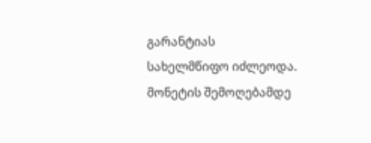გარანტიას სახელმწიფო იძლეოდა. მონეტის შემოღებამდე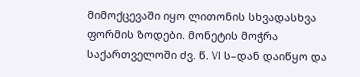მიმოქცევაში იყო ლითონის სხვადასხვა ფორმის ზოდები. მონეტის მოჭრა საქართველოში ძვ. წ. VI ს–დან დაიწყო და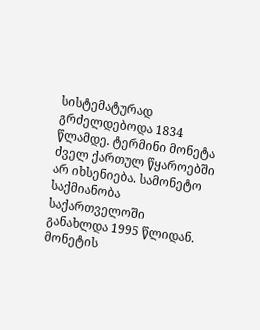სისტემატურად გრძელდებოდა 1834 წლამდე. ტერმინი მონეტა ძველ ქართულ წყაროებში არ იხსენიება. სამონეტო საქმიანობა საქართველოში განახლდა 1995 წლიდან. მონეტის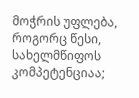მოჭრის უფლება, როგორც წესი, სახელმწიფოს კომპეტენციაა;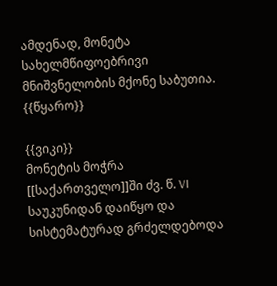ამდენად, მონეტა სახელმწიფოებრივი მნიშვნელობის მქონე საბუთია.
{{წყარო}}

{{ვიკი}}
მონეტის მოჭრა [[საქართველო]]ში ძვ. წ. VI საუკუნიდან დაიწყო და სისტემატურად გრძელდებოდა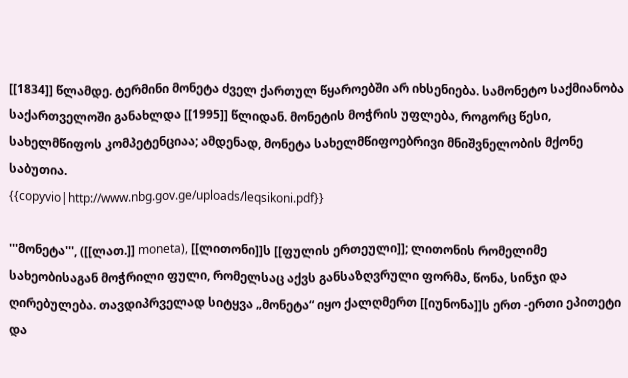[[1834]] წლამდე. ტერმინი მონეტა ძველ ქართულ წყაროებში არ იხსენიება. სამონეტო საქმიანობა საქართველოში განახლდა [[1995]] წლიდან. მონეტის მოჭრის უფლება, როგორც წესი, სახელმწიფოს კომპეტენციაა; ამდენად, მონეტა სახელმწიფოებრივი მნიშვნელობის მქონე საბუთია.
{{copyvio|http://www.nbg.gov.ge/uploads/leqsikoni.pdf}}

'''მონეტა''', ([[ლათ.]] moneta), [[ლითონი]]ს [[ფულის ერთეული]]; ლითონის რომელიმე სახეობისაგან მოჭრილი ფული, რომელსაც აქვს განსაზღვრული ფორმა, წონა, სინჯი და ღირებულება. თავდიპრველად სიტყვა „მონეტა“ იყო ქალღმერთ [[იუნონა]]ს ერთ -ერთი ეპითეტი და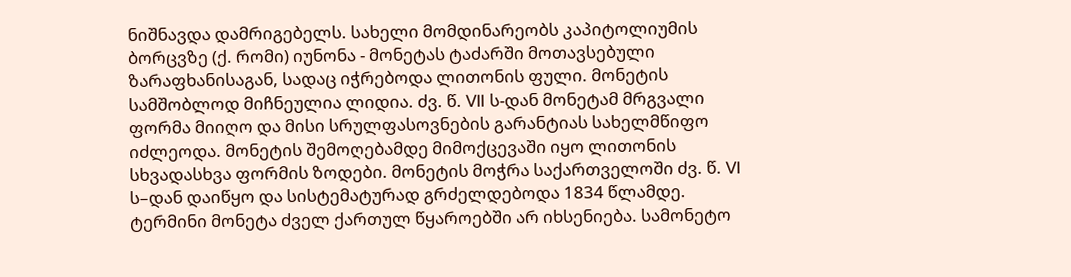ნიშნავდა დამრიგებელს. სახელი მომდინარეობს კაპიტოლიუმის ბორცვზე (ქ. რომი) იუნონა - მონეტას ტაძარში მოთავსებული ზარაფხანისაგან, სადაც იჭრებოდა ლითონის ფული. მონეტის სამშობლოდ მიჩნეულია ლიდია. ძვ. წ. VII ს-დან მონეტამ მრგვალი ფორმა მიიღო და მისი სრულფასოვნების გარანტიას სახელმწიფო იძლეოდა. მონეტის შემოღებამდე მიმოქცევაში იყო ლითონის სხვადასხვა ფორმის ზოდები. მონეტის მოჭრა საქართველოში ძვ. წ. VI ს–დან დაიწყო და სისტემატურად გრძელდებოდა 1834 წლამდე. ტერმინი მონეტა ძველ ქართულ წყაროებში არ იხსენიება. სამონეტო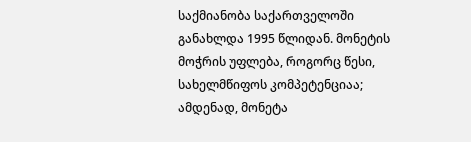საქმიანობა საქართველოში განახლდა 1995 წლიდან. მონეტის მოჭრის უფლება, როგორც წესი, სახელმწიფოს კომპეტენციაა; ამდენად, მონეტა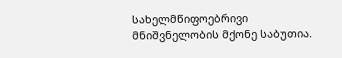სახელმწიფოებრივი მნიშვნელობის მქონე საბუთია.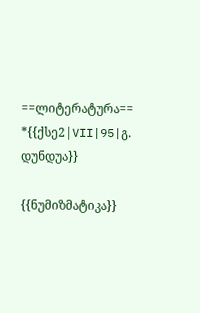==ლიტერატურა==
*{{ქსე2|VII|95|გ. დუნდუა}}

{{ნუმიზმატიკა}}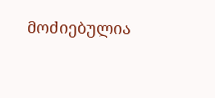მოძიებულია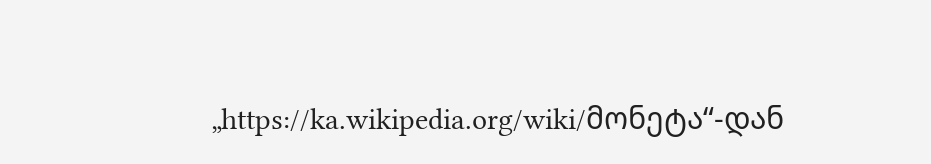„https://ka.wikipedia.org/wiki/მონეტა“-დან